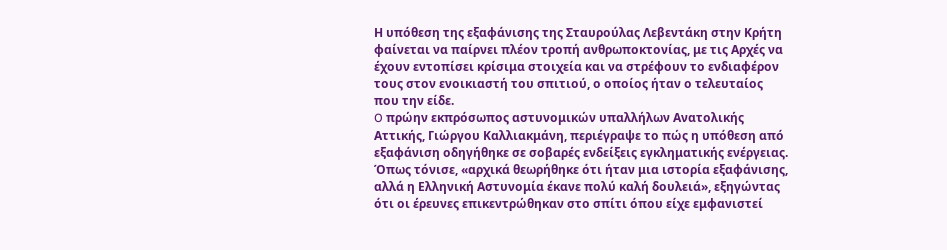Η υπόθεση της εξαφάνισης της Σταυρούλας Λεβεντάκη στην Κρήτη φαίνεται να παίρνει πλέον τροπή ανθρωποκτονίας, με τις Αρχές να έχουν εντοπίσει κρίσιμα στοιχεία και να στρέφουν το ενδιαφέρον τους στον ενοικιαστή του σπιτιού, ο οποίος ήταν ο τελευταίος που την είδε.
O πρώην εκπρόσωπος αστυνομικών υπαλλήλων Ανατολικής Αττικής, Γιώργου Καλλιακμάνη, περιέγραψε το πώς η υπόθεση από εξαφάνιση οδηγήθηκε σε σοβαρές ενδείξεις εγκληματικής ενέργειας.
Όπως τόνισε, «αρχικά θεωρήθηκε ότι ήταν μια ιστορία εξαφάνισης, αλλά η Ελληνική Αστυνομία έκανε πολύ καλή δουλειά», εξηγώντας ότι οι έρευνες επικεντρώθηκαν στο σπίτι όπου είχε εμφανιστεί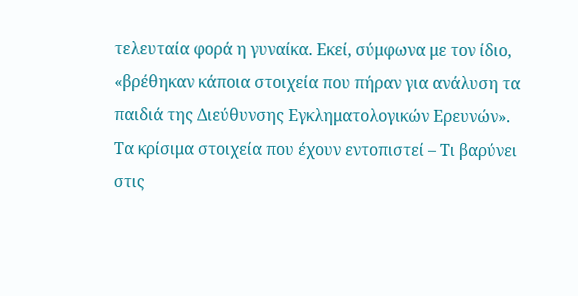τελευταία φορά η γυναίκα. Εκεί, σύμφωνα με τον ίδιο, «βρέθηκαν κάποια στοιχεία που πήραν για ανάλυση τα παιδιά της Διεύθυνσης Εγκληματολογικών Ερευνών».
Τα κρίσιμα στοιχεία που έχουν εντοπιστεί – Τι βαρύνει στις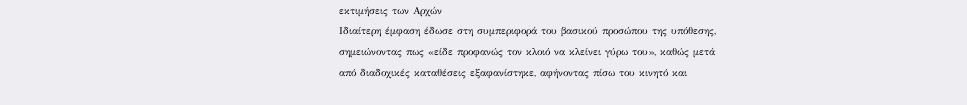εκτιμήσεις των Αρχών
Ιδιαίτερη έμφαση έδωσε στη συμπεριφορά του βασικού προσώπου της υπόθεσης, σημειώνοντας πως «είδε προφανώς τον κλοιό να κλείνει γύρω του», καθώς μετά από διαδοχικές καταθέσεις εξαφανίστηκε, αφήνοντας πίσω του κινητό και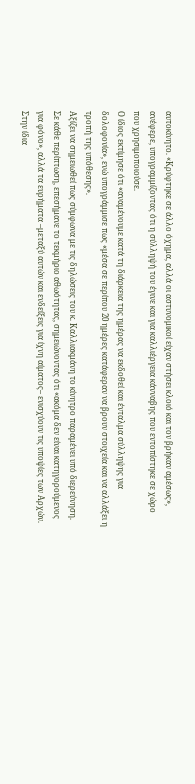αυτοκίνητο. «Κρύφτηκε σε άλλο όχημα, αλλά οι αστυνομικοί είχαν στήσει κλοιό και τον βρήκαν αμέσως», ανέφερε, υπογραμμίζοντας ότι η σύλληψή του έγινε και για καλλιέργεια κάνναβης που εντοπίστηκε σε χώρο που χρησιμοποιούσε.
Ο ίδιος εκτίμησε ότι «αναμένουμε κατά τη διάρκεια της ημέρας να εκδοθεί και ένταλμα σύλληψης για δολοφονία», ενώ υπογράμμισε πως «μέσα σε περίπου 20 ημέρες κατάφεραν να βρουν στοιχεία και να αλλάξει η τροπή της υπόθεσης».
Αξίζει να σημειωθεί πως σύμφωνα με τις δηλώσεις του κ. Καλλιακμάνη το κίνητρο παραμένει υπό διερεύνηση. Σε κάθε περίπτωση, επεσήμανε το τεκμήριο αθωότητας, σημειώνοντας ότι «ακόμα δεν είναι κατηγορούμενος για φόνο», αλλά τα ευρήματα –μεταξύ αυτών και ενδείξεις για ίχνη αίματος– ενισχύουν τις υποψίες των Αρχών.
Στην ίδια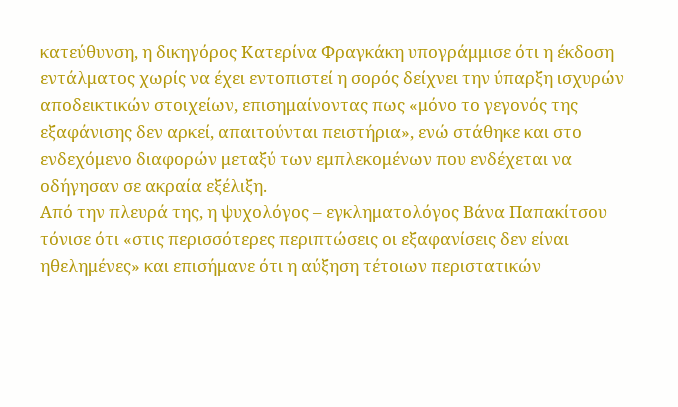κατεύθυνση, η δικηγόρος Κατερίνα Φραγκάκη υπογράμμισε ότι η έκδοση εντάλματος χωρίς να έχει εντοπιστεί η σορός δείχνει την ύπαρξη ισχυρών αποδεικτικών στοιχείων, επισημαίνοντας πως «μόνο το γεγονός της εξαφάνισης δεν αρκεί, απαιτούνται πειστήρια», ενώ στάθηκε και στο ενδεχόμενο διαφορών μεταξύ των εμπλεκομένων που ενδέχεται να οδήγησαν σε ακραία εξέλιξη.
Από την πλευρά της, η ψυχολόγος – εγκληματολόγος Βάνα Παπακίτσου τόνισε ότι «στις περισσότερες περιπτώσεις οι εξαφανίσεις δεν είναι ηθελημένες» και επισήμανε ότι η αύξηση τέτοιων περιστατικών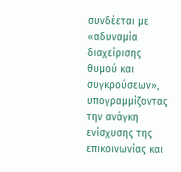συνδέεται με «αδυναμία διαχείρισης θυμού και συγκρούσεων», υπογραμμίζοντας την ανάγκη ενίσχυσης της επικοινωνίας και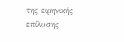της ειρηνικής επίλυσης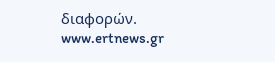διαφορών.
www.ertnews.gr